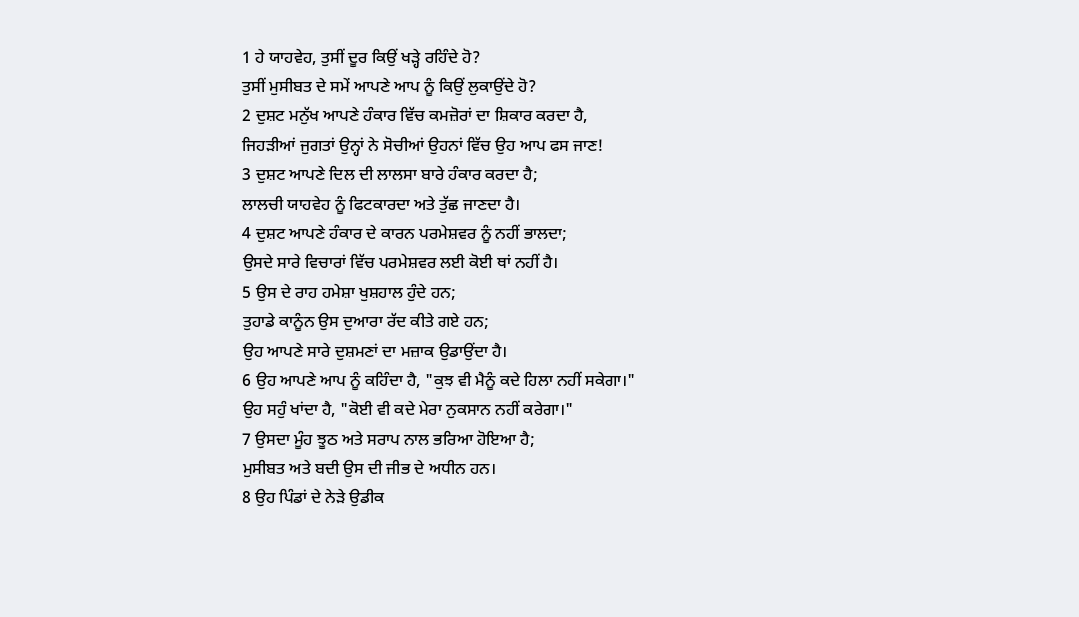1 ਹੇ ਯਾਹਵੇਹ, ਤੁਸੀਂ ਦੂਰ ਕਿਉਂ ਖੜ੍ਹੇ ਰਹਿੰਦੇ ਹੋ?
ਤੁਸੀਂ ਮੁਸੀਬਤ ਦੇ ਸਮੇਂ ਆਪਣੇ ਆਪ ਨੂੰ ਕਿਉਂ ਲੁਕਾਉਂਦੇ ਹੋ?
2 ਦੁਸ਼ਟ ਮਨੁੱਖ ਆਪਣੇ ਹੰਕਾਰ ਵਿੱਚ ਕਮਜ਼ੋਰਾਂ ਦਾ ਸ਼ਿਕਾਰ ਕਰਦਾ ਹੈ,
ਜਿਹੜੀਆਂ ਜੁਗਤਾਂ ਉਨ੍ਹਾਂ ਨੇ ਸੋਚੀਆਂ ਉਹਨਾਂ ਵਿੱਚ ਉਹ ਆਪ ਫਸ ਜਾਣ!
3 ਦੁਸ਼ਟ ਆਪਣੇ ਦਿਲ ਦੀ ਲਾਲਸਾ ਬਾਰੇ ਹੰਕਾਰ ਕਰਦਾ ਹੈ;
ਲਾਲਚੀ ਯਾਹਵੇਹ ਨੂੰ ਫਿਟਕਾਰਦਾ ਅਤੇ ਤੁੱਛ ਜਾਣਦਾ ਹੈ।
4 ਦੁਸ਼ਟ ਆਪਣੇ ਹੰਕਾਰ ਦੇ ਕਾਰਨ ਪਰਮੇਸ਼ਵਰ ਨੂੰ ਨਹੀਂ ਭਾਲਦਾ;
ਉਸਦੇ ਸਾਰੇ ਵਿਚਾਰਾਂ ਵਿੱਚ ਪਰਮੇਸ਼ਵਰ ਲਈ ਕੋਈ ਥਾਂ ਨਹੀਂ ਹੈ।
5 ਉਸ ਦੇ ਰਾਹ ਹਮੇਸ਼ਾ ਖੁਸ਼ਹਾਲ ਹੁੰਦੇ ਹਨ;
ਤੁਹਾਡੇ ਕਾਨੂੰਨ ਉਸ ਦੁਆਰਾ ਰੱਦ ਕੀਤੇ ਗਏ ਹਨ;
ਉਹ ਆਪਣੇ ਸਾਰੇ ਦੁਸ਼ਮਣਾਂ ਦਾ ਮਜ਼ਾਕ ਉਡਾਉਂਦਾ ਹੈ।
6 ਉਹ ਆਪਣੇ ਆਪ ਨੂੰ ਕਹਿੰਦਾ ਹੈ, "ਕੁਝ ਵੀ ਮੈਨੂੰ ਕਦੇ ਹਿਲਾ ਨਹੀਂ ਸਕੇਗਾ।"
ਉਹ ਸਹੁੰ ਖਾਂਦਾ ਹੈ, "ਕੋਈ ਵੀ ਕਦੇ ਮੇਰਾ ਨੁਕਸਾਨ ਨਹੀਂ ਕਰੇਗਾ।"
7 ਉਸਦਾ ਮੂੰਹ ਝੂਠ ਅਤੇ ਸਰਾਪ ਨਾਲ ਭਰਿਆ ਹੋਇਆ ਹੈ;
ਮੁਸੀਬਤ ਅਤੇ ਬਦੀ ਉਸ ਦੀ ਜੀਭ ਦੇ ਅਧੀਨ ਹਨ।
8 ਉਹ ਪਿੰਡਾਂ ਦੇ ਨੇੜੇ ਉਡੀਕ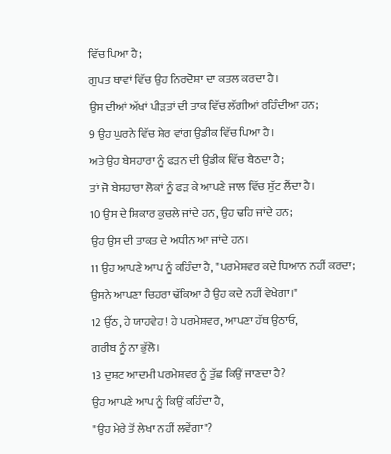ਵਿੱਚ ਪਿਆ ਹੈ;
ਗੁਪਤ ਥਾਵਾਂ ਵਿੱਚ ਉਹ ਨਿਰਦੋਸ਼ਾ ਦਾ ਕਤਲ ਕਰਦਾ ਹੈ।
ਉਸ ਦੀਆਂ ਅੱਖਾਂ ਪੀੜਤਾਂ ਦੀ ਤਾਕ ਵਿੱਚ ਲੱਗੀਆਂ ਰਹਿੰਦੀਆ ਹਨ;
9 ਉਹ ਘੁਰਨੇ ਵਿੱਚ ਸ਼ੇਰ ਵਾਂਗ ਉਡੀਕ ਵਿੱਚ ਪਿਆ ਹੈ।
ਅਤੇ ਉਹ ਬੇਸਹਾਰਾ ਨੂੰ ਫੜਨ ਦੀ ਉਡੀਕ ਵਿੱਚ ਬੈਠਦਾ ਹੈ;
ਤਾਂ ਜੋ ਬੇਸਹਾਰਾ ਲੋਕਾਂ ਨੂੰ ਫੜ ਕੇ ਆਪਣੇ ਜਾਲ ਵਿੱਚ ਸੁੱਟ ਲੈਂਦਾ ਹੈ।
10 ਉਸ ਦੇ ਸ਼ਿਕਾਰ ਕੁਚਲੇ ਜਾਂਦੇ ਹਨ, ਉਹ ਢਹਿ ਜਾਂਦੇ ਹਨ;
ਉਹ ਉਸ ਦੀ ਤਾਕਤ ਦੇ ਅਧੀਨ ਆ ਜਾਂਦੇ ਹਨ।
11 ਉਹ ਆਪਣੇ ਆਪ ਨੂੰ ਕਹਿੰਦਾ ਹੈ, "ਪਰਮੇਸ਼ਵਰ ਕਦੇ ਧਿਆਨ ਨਹੀਂ ਕਰਦਾ;
ਉਸਨੇ ਆਪਣਾ ਚਿਹਰਾ ਢੱਕਿਆ ਹੈ ਉਹ ਕਦੇ ਨਹੀਂ ਵੇਖੇਗਾ।"
12 ਉੱਠ, ਹੇ ਯਾਹਵੇਹ! ਹੇ ਪਰਮੇਸ਼ਵਰ, ਆਪਣਾ ਹੱਥ ਉਠਾਓ,
ਗਰੀਬ ਨੂੰ ਨਾ ਭੁੱਲੋ।
13 ਦੁਸ਼ਟ ਆਦਮੀ ਪਰਮੇਸ਼ਵਰ ਨੂੰ ਤੁੱਛ ਕਿਉਂ ਜਾਣਦਾ ਹੈ?
ਉਹ ਆਪਣੇ ਆਪ ਨੂੰ ਕਿਉਂ ਕਹਿੰਦਾ ਹੈ,
"ਉਹ ਮੇਰੇ ਤੋਂ ਲੇਖਾ ਨਹੀਂ ਲਵੇਂਗਾ"?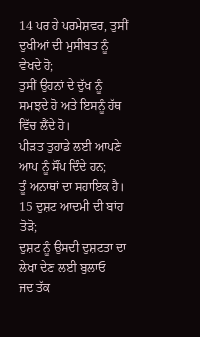14 ਪਰ ਹੇ ਪਰਮੇਸ਼ਵਰ, ਤੁਸੀਂ ਦੁਖੀਆਂ ਦੀ ਮੁਸੀਬਤ ਨੂੰ ਵੇਖਦੇ ਹੋ;
ਤੁਸੀਂ ਉਹਨਾਂ ਦੇ ਦੁੱਖ ਨੂੰ ਸਮਝਦੇ ਹੋ ਅਤੇ ਇਸਨੂੰ ਹੱਥ ਵਿੱਚ ਲੈਂਦੇ ਹੋ।
ਪੀੜਤ ਤੁਹਾਡੇ ਲਈ ਆਪਣੇ ਆਪ ਨੂੰ ਸੌਂਪ ਦਿੰਦੇ ਹਨ;
ਤੂੰ ਅਨਾਥਾਂ ਦਾ ਸਹਾਇਕ ਹੈ।
15 ਦੁਸ਼ਟ ਆਦਮੀ ਦੀ ਬਾਂਹ ਤੋੜੋ;
ਦੁਸ਼ਟ ਨੂੰ ਉਸਦੀ ਦੁਸ਼ਟਤਾ ਦਾ ਲੇਖਾ ਦੇਣ ਲਈ ਬੁਲਾਓ
ਜਦ ਤੱਕ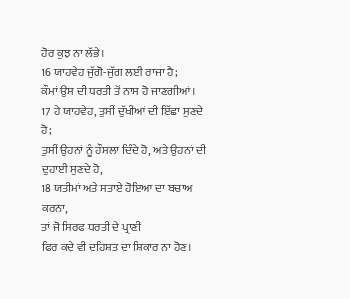ਹੋਰ ਕੁਝ ਨਾ ਲੱਭੇ।
16 ਯਾਹਵੇਹ ਜੁੱਗੋ-ਜੁੱਗ ਲਈ ਰਾਜਾ ਹੈ;
ਕੌਮਾਂ ਉਸ ਦੀ ਧਰਤੀ ਤੋਂ ਨਾਸ ਹੋ ਜਾਣਗੀਆਂ।
17 ਹੇ ਯਾਹਵੇਹ, ਤੁਸੀਂ ਦੁੱਖੀਆਂ ਦੀ ਇੱਛਾ ਸੁਣਦੇ ਹੋ;
ਤੁਸੀਂ ਉਹਨਾਂ ਨੂੰ ਹੌਸਲਾ ਦਿੰਦੇ ਹੋ, ਅਤੇ ਉਹਨਾਂ ਦੀ ਦੁਹਾਈ ਸੁਣਦੇ ਹੋ,
18 ਯਤੀਮਾਂ ਅਤੇ ਸਤਾਏ ਹੋਇਆ ਦਾ ਬਚਾਅ ਕਰਨਾ,
ਤਾਂ ਜੋ ਸਿਰਫ ਧਰਤੀ ਦੇ ਪ੍ਰਾਣੀ
ਫਿਰ ਕਦੇ ਵੀ ਦਹਿਸ਼ਤ ਦਾ ਸ਼ਿਕਾਰ ਨਾ ਹੋਣ।